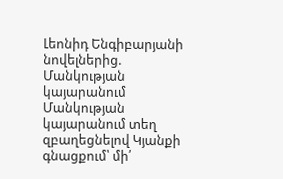Լեոնիդ Ենգիբարյանի նովելներից.
Մանկության կայարանում
Մանկության կայարանում տեղ զբաղեցնելով Կյանքի գնացքում՝ մի՛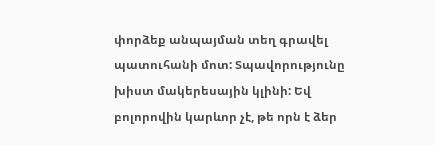փորձեք անպայման տեղ գրավել պատուհանի մոտ: Տպավորությունը խիստ մակերեսային կլինի: Եվ բոլորովին կարևոր չէ, թե որն է ձեր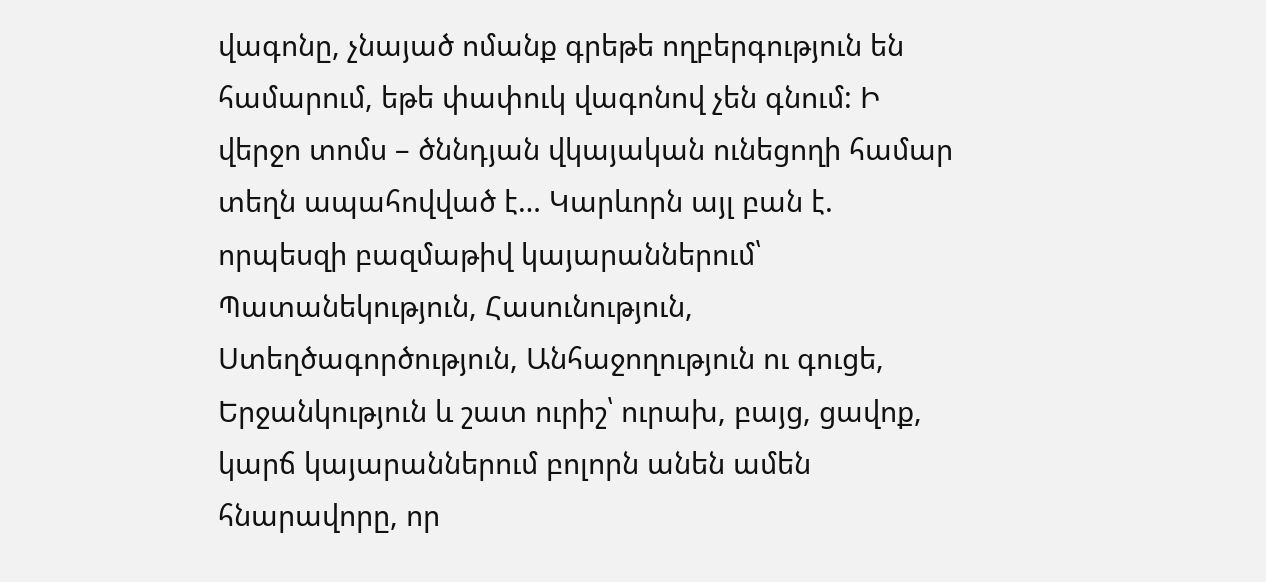վագոնը, չնայած ոմանք գրեթե ողբերգություն են համարում, եթե փափուկ վագոնով չեն գնում: Ի վերջո տոմս – ծննդյան վկայական ունեցողի համար տեղն ապահովված է… Կարևորն այլ բան է. որպեսզի բազմաթիվ կայարաններում՝ Պատանեկություն, Հասունություն, Ստեղծագործություն, Անհաջողություն ու գուցե, Երջանկություն և շատ ուրիշ՝ ուրախ, բայց, ցավոք, կարճ կայարաններում բոլորն անեն ամեն հնարավորը, որ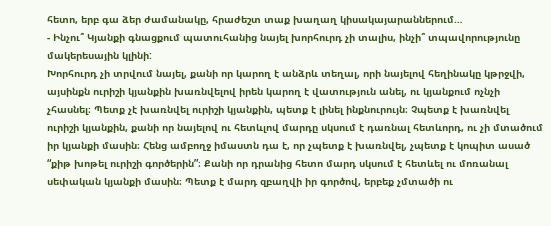հետո, երբ գա ձեր ժամանակը, հրաժեշտ տաք խաղաղ կիսակայարաններում…
- Ինչու՞ Կյանքի գնացքում պատուհանից նայել խորհուրդ չի տալիս, ինչի՞ տպավորությունը մակերեսային կլինի:
Խորհուրդ չի տրվում նայել, քանի որ կարող է անձրև տեղալ, որի նայելով հեղինակը կթրջվի, այսինքն ուրիշի կյանքին խառնվելով իրեն կարող է վատություն անել, ու կյանքում ոչնչի չհասնել։ Պետք չէ խառնվել ուրիշի կյանքին, պետք է լինել ինքնուրույն։ Չպետք է խառնվել ուրիշի կյանքին, քանի որ նայելով ու հետևլով մարդը սկսում է դառնալ հետևորդ, ու չի մտածում իր կյանքի մասին։ Հենց ամբողջ իմաստն դա է, որ չպետք է խառնվել, չպետք է կոպիտ ասած “քիթ խոթել ուրիշի գործերին”։ Քանի որ դրանից հետո մարդ սկսում է հետևել ու մոռանալ սեփական կյանքի մասին։ Պետք է մարդ զբաղվի իր գործով, երբեք չմտածի ու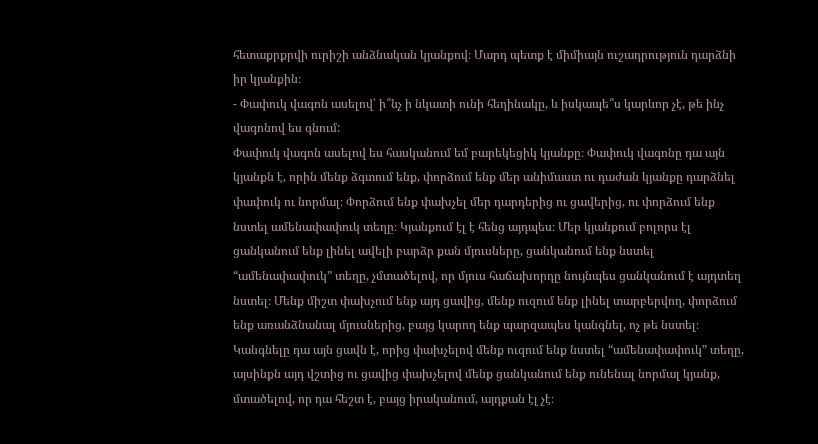հետաքրքրվի ուրիշի անձնական կյանքով։ Մարդ պետք է միմիայն ուշադրություն դարձնի իր կյանքին։
- Փափուկ վագոն ասելով՝ ի՞նչ ի նկատի ունի հեղինակը, և իսկապե՞ս կարևոր չէ, թե ինչ վագոնով ես գնում:
Փափուկ վագոն ասելով ես հասկանում եմ բարեկեցիկ կյանքը։ Փափուկ վագոնը դա այն կյանքն է, որին մենք ձգտում ենք, փորձում ենք մեր անիմաստ ու դաժան կյանքը դարձնել փափուկ ու նորմալ։ Փորձում ենք փախչել մեր դարդերից ու ցավերից, ու փորձում ենք նստել ամենափափուկ տեղը։ Կյանքում էլ է հենց այդպես։ Մեր կյանքում բոլորս էլ ցանկանում ենք լինել ավելի բարձր քան մյուսները, ցանկանում ենք նստել “ամենափափուկ” տեղը, չմտածելով, որ մյուս հաճախորդը նույնպես ցանկանում է այդտեղ նստել։ Մենք միշտ փախչում ենք այդ ցավից, մենք ուզում ենք լինել տարբերվող, փորձում ենք առանձնանալ մյուսներից, բայց կարող ենք պարզապես կանգնել, ոչ թե նստել։ Կանգնելը դա այն ցավն է, որից փախչելով մենք ուզում ենք նստել “ամենափափուկ” տեղը, այսինքն այդ վշտից ու ցավից փախչելով մենք ցանկանում ենք ունենալ նորմալ կյանք, մտածելով, որ դա հեշտ է, բայց իրականում, այդքան էլ չէ։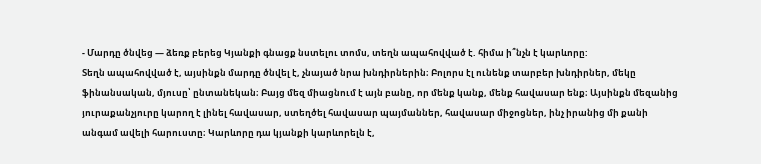- Մարդը ծնվեց — ձեռք բերեց Կյանքի գնացք նստելու տոմս, տեղն ապահովված է. հիմա ի՞նչն է կարևորը:
Տեղն ապահովված է, այսինքն մարդը ծնվել է, չնայած նրա խնդիրներին։ Բոլորս էլ ունենք տարբեր խնդիրներ, մեկը ֆինանսական, մյուսը՝ ընտանեկան։ Բայց մեզ միացնում է այն բանը, որ մենք կանք, մենք հավասար ենք։ Այսինքն մեզանից յուրաքանչյուրը կարող է լինել հավասար, ստեղծել հավասար պայմաններ, հավասար միջոցներ, ինչ իրանից մի քանի անգամ ավելի հարուստը։ Կարևորը դա կյանքի կարևորելն է,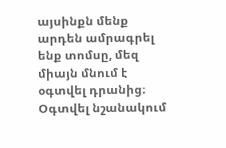այսինքն մենք արդեն ամրագրել ենք տոմսը, մեզ միայն մնում է օգտվել դրանից։ Օգտվել նշանակում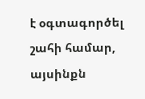է օգտագործել շահի համար, այսինքն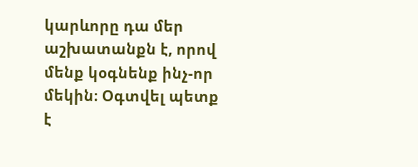կարևորը դա մեր աշխատանքն է, որով մենք կօգնենք ինչ-որ մեկին։ Օգտվել պետք է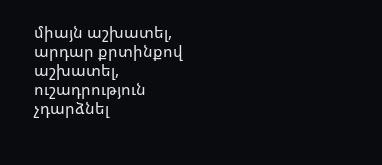միայն աշխատել, արդար քրտինքով աշխատել, ուշադրություն չդարձնել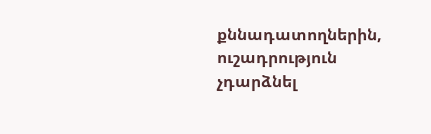քննադատողներին, ուշադրություն չդարձնել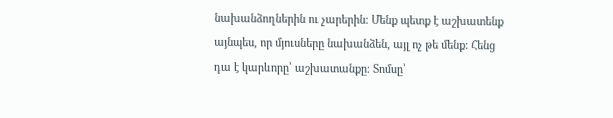նախանձողներին ու չարերին։ Մենք պետք է աշխատենք այնպես, որ մյուսները նախանձեն, այլ ոչ թե մենք։ Հենց դա է կարևորը՝ աշխատանքը։ Տոմսը՝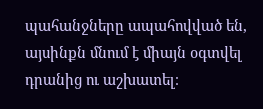պահանջները ապահովված են, այսինքն մնում է միայն օգտվել դրանից ու աշխատել։